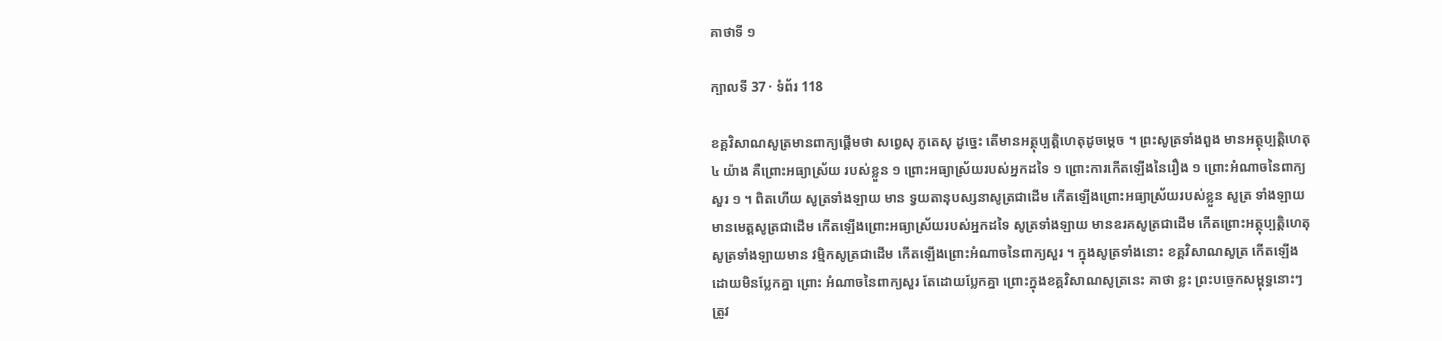គាថាទី ១

ក្បាលទី 37 · ទំព័រ 118

ខគ្គវិសាណសូត្រមានពាក្យផ្តើមថា សព្វេសុ ភូតេសុ ដូច្នេះ តើមានអត្ថុប្បត្តិហេតុដូចម្តេច ។ ព្រះសូត្រទាំងពួង មានអត្ថុប្បត្តិហេតុ ៤ យ៉ាង គឺព្រោះអធ្យាស្រ័យ របស់ខ្លួន ១ ព្រោះអធ្យាស្រ័យរបស់អ្នកដទៃ ១ ព្រោះការកើតឡើងនៃរឿង ១ ព្រោះអំណាចនៃពាក្យសួរ ១ ។ ពិតហើយ សូត្រទាំងឡាយ មាន ទ្វយតានុបស្សនាសូត្រជាដើម កើតឡើងព្រោះអធ្យាស្រ័យរបស់ខ្លួន សូត្រ ទាំងឡាយ មានមេត្តសូត្រជាដើម កើតឡើងព្រោះអធ្យាស្រ័យរបស់អ្នកដទៃ សូត្រទាំងឡាយ មានឧរគសូត្រជាដើម កើតព្រោះអត្ថុប្បត្តិហេតុ សូត្រទាំងឡាយមាន វម្មិកសូត្រជាដើម កើតឡើងព្រោះអំណាចនៃពាក្យសួរ ។ ក្នុងសូត្រទាំងនោះ ខគ្គវិសាណសូត្រ កើតឡើងដោយមិនប្លែកគ្នា ព្រោះ អំណាចនៃពាក្យសួរ តែដោយប្លែកគ្នា ព្រោះក្នុងខគ្គវិសាណសូត្រនេះ គាថា ខ្លះ ព្រះបច្ចេកសម្ពុទ្ធនោះៗ ត្រូវ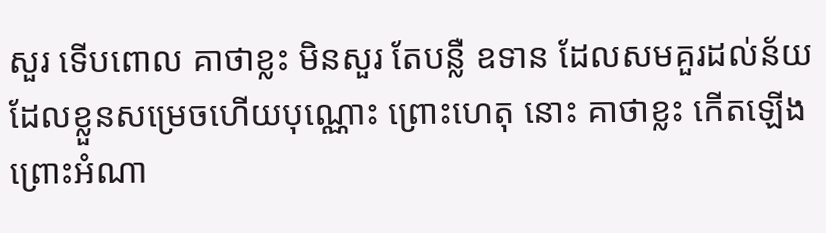សួរ ទើបពោល គាថាខ្លះ មិនសួរ តែបន្លឺ ឧទាន ដែលសមគួរដល់ន័យដែលខ្លួនសម្រេចហើយបុណ្ណោះ ព្រោះហេតុ នោះ គាថាខ្លះ កើតឡើងព្រោះអំណា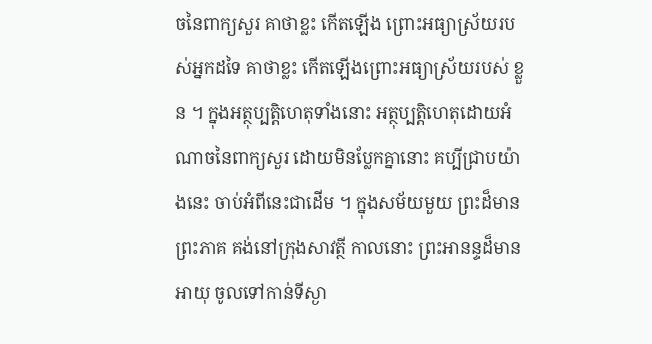ចនៃពាក្យសួរ គាថាខ្លះ កើតឡើង ព្រោះអធ្យាស្រ័យរបស់អ្នកដទៃ គាថាខ្លះ កើតឡើងព្រោះអធ្យាស្រ័យរបស់ ខ្លួន ។ ក្នុងអត្ថុប្បត្តិហេតុទាំងនោះ អត្ថុប្បត្តិហេតុដោយអំណាចនៃពាក្យសួរ ដោយមិនប្លែកគ្នានោះ គប្បីជ្រាបយ៉ាងនេះ ចាប់អំពីនេះជាដើម ។ ក្នុងសម័យមួយ ព្រះដ៏មានព្រះភាគ គង់នៅក្រុងសាវត្ថី កាលនោះ ព្រះអានន្ទដ៏មានអាយុ ចូលទៅកាន់ទីស្ងា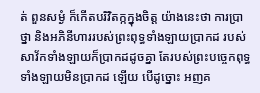ត់ ពួនសម្ងំ ក៏កើតបរិវិតក្កក្នុងចិត្ត យ៉ាងនេះថា ការប្រាថ្នា និងអភិនីហាររបស់ព្រះពុទ្ធទាំងឡាយប្រាកដ របស់ សាវ័កទាំងឡាយក៏ប្រាកដដូចគ្នា តែរបស់ព្រះបច្ចេកពុទ្ធទាំងឡាយមិនប្រាកដ ឡើយ បើដូច្នោះ អញគ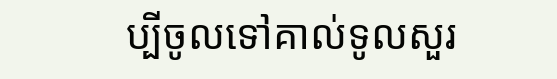ប្បីចូលទៅគាល់ទូលសួរ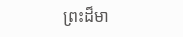ព្រះដ៏មា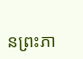នព្រះភា